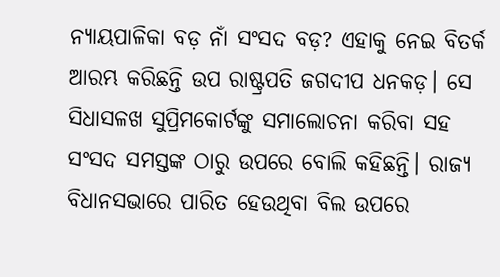ନ୍ୟାୟପାଳିକା ବଡ଼ ନାଁ ସଂସଦ ବଡ଼? ଏହାକୁ ନେଇ ବିତର୍କ ଆରମ୍ଭ କରିଛନ୍ତି ଉପ ରାଷ୍ଟ୍ରପତି ଜଗଦୀପ ଧନକଡ଼। ସେ ସିଧାସଳଖ ସୁପ୍ରିମକୋର୍ଟଙ୍କୁ ସମାଲୋଚନା କରିବା ସହ ସଂସଦ ସମସ୍ତଙ୍କ ଠାରୁ ଉପରେ ବୋଲି କହିଛନ୍ତି। ରାଜ୍ୟ ବିଧାନସଭାରେ ପାରିତ ହେଉଥିବା ବିଲ ଉପରେ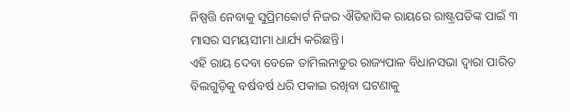ନିଷ୍ପତ୍ତି ନେବାକୁ ସୁପ୍ରିମକୋର୍ଟ ନିଜର ଐତିହାସିକ ରାୟରେ ରାଷ୍ଟ୍ରପତିଙ୍କ ପାଇଁ ୩ ମାସର ସମୟସୀମା ଧାର୍ଯ୍ୟ କରିଛନ୍ତି।
ଏହି ରାୟ ଦେବା ବେଳେ ତାମିଲନାଡୁର ରାଜ୍ୟପାଳ ବିଧାନସଭା ଦ୍ୱାରା ପାରିତ ବିଲଗୁଡ଼ିକୁ ବର୍ଷବର୍ଷ ଧରି ପକାଇ ରଖିବା ଘଟଣାକୁ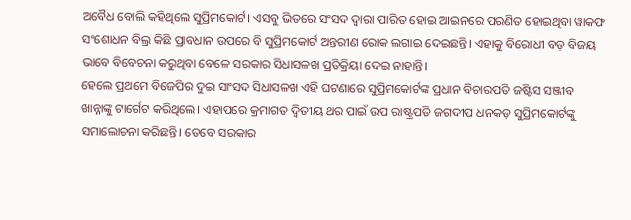ଅବୈଧ ବୋଲି କହିଥିଲେ ସୁପ୍ରିମକୋର୍ଟ। ଏସବୁ ଭିତରେ ସଂସଦ ଦ୍ୱାରା ପାରିତ ହୋଇ ଆଇନରେ ପରଣିତ ହୋଇଥିବା ୱାକଫ ସଂଶୋଧନ ବିଲ୍ର କିଛି ପ୍ରାବଧାନ ଉପରେ ବି ସୁପ୍ରିମକୋର୍ଟ ଅନ୍ତରୀଣ ରୋକ ଲଗାଇ ଦେଇଛନ୍ତି। ଏହାକୁ ବିରୋଧୀ ବଡ଼ ବିଜୟ ଭାବେ ବିବେଚନା କରୁଥିବା ବେଳେ ସରକାର ସିଧାସଳଖ ପ୍ରତିକ୍ରିୟା ଦେଇ ନାହାନ୍ତି।
ହେଲେ ପ୍ରଥମେ ବିଜେପିର ଦୁଇ ସାଂସଦ ସିଧାସଳଖ ଏହି ଘଟଣାରେ ସୁପ୍ରିମକୋର୍ଟଙ୍କ ପ୍ରଧାନ ବିଚାରପତି ଜଷ୍ଟିସ ସଞ୍ଜୀବ ଖାନ୍ନାଙ୍କୁ ଟାର୍ଗେଟ କରିଥିଲେ। ଏହାପରେ କ୍ରମାଗତ ଦ୍ୱିତୀୟ ଥର ପାଇଁ ଉପ ରାଷ୍ଟ୍ରପତି ଜଗଦୀପ ଧନକଡ଼ ସୁପ୍ରିମକୋର୍ଟଙ୍କୁ ସମାଲୋଚନା କରିଛନ୍ତି। ତେବେ ସରକାର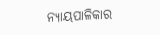ନ୍ୟାୟପାଳିକାର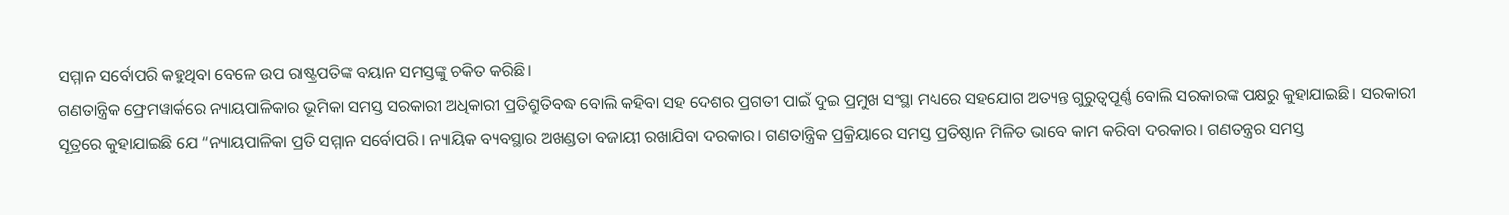ସମ୍ମାନ ସର୍ବୋପରି କହୁଥିବା ବେଳେ ଉପ ରାଷ୍ଟ୍ରପତିଙ୍କ ବୟାନ ସମସ୍ତଙ୍କୁ ଚକିତ କରିଛି।
ଗଣତାନ୍ତ୍ରିକ ଫ୍ରେମୱାର୍କରେ ନ୍ୟାୟପାଳିକାର ଭୂମିକା ସମସ୍ତ ସରକାରୀ ଅଧିକାରୀ ପ୍ରତିଶ୍ରୁତିବଦ୍ଧ ବୋଲି କହିବା ସହ ଦେଶର ପ୍ରଗତୀ ପାଇଁ ଦୁଇ ପ୍ରମୁଖ ସଂସ୍ଥା ମଧ୍ୟରେ ସହଯୋଗ ଅତ୍ୟନ୍ତ ଗୁରୁତ୍ୱପୂର୍ଣ୍ଣ ବୋଲି ସରକାରଙ୍କ ପକ୍ଷରୁ କୁହାଯାଇଛି। ସରକାରୀ ସୂତ୍ରରେ କୁହାଯାଇଛି ଯେ “ନ୍ୟାୟପାଳିକା ପ୍ରତି ସମ୍ମାନ ସର୍ବୋପରି। ନ୍ୟାୟିକ ବ୍ୟବସ୍ଥାର ଅଖଣ୍ଡତା ବଜାୟୀ ରଖାଯିବା ଦରକାର। ଗଣତାନ୍ତ୍ରିକ ପ୍ରକ୍ରିୟାରେ ସମସ୍ତ ପ୍ରତିଷ୍ଠାନ ମିଳିତ ଭାବେ କାମ କରିବା ଦରକାର। ଗଣତନ୍ତ୍ରର ସମସ୍ତ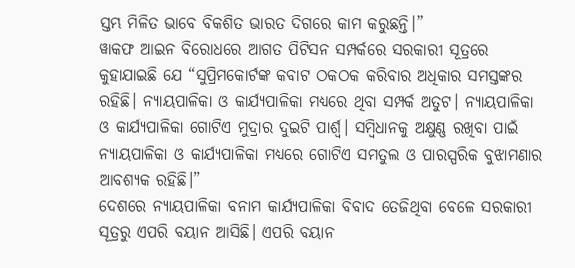ସ୍ତମ୍ଭ ମିଳିତ ଭାବେ ବିକଶିତ ଭାରତ ଦିଗରେ କାମ କରୁଛନ୍ତି।”
ୱାକଫ ଆଇନ ବିରୋଧରେ ଆଗତ ପିଟିସନ ସମ୍ପର୍କରେ ସରକାରୀ ସୂତ୍ରରେ କୁହାଯାଇଛି ଯେ “ସୁପ୍ରିମକୋର୍ଟଙ୍କ କବାଟ ଠକଠକ କରିବାର ଅଧିକାର ସମସ୍ତଙ୍କର ରହିଛି। ନ୍ୟାୟପାଳିକା ଓ କାର୍ଯ୍ୟପାଳିକା ମଧ୍ୟରେ ଥିବା ସମ୍ପର୍କ ଅତୁଟ। ନ୍ୟାୟପାଳିକା ଓ କାର୍ଯ୍ୟପାଳିକା ଗୋଟିଏ ମୁଦ୍ରାର ଦୁଇଟି ପାର୍ଶ୍ୱ। ସମ୍ବିଧାନକୁ ଅକ୍ଷୁଣ୍ଣ ରଖିବା ପାଇଁ ନ୍ୟାୟପାଳିକା ଓ କାର୍ଯ୍ୟପାଳିକା ମଧ୍ୟରେ ଗୋଟିଏ ସମତୁଲ ଓ ପାରସ୍ପରିକ ବୁଝାମଣାର ଆବଶ୍ୟକ ରହିଛି।”
ଦେଶରେ ନ୍ୟାୟପାଳିକା ବନାମ କାର୍ଯ୍ୟପାଳିକା ବିବାଦ ତେଜିଥିବା ବେଳେ ସରକାରୀ ସୂତ୍ରରୁ ଏପରି ବୟାନ ଆସିଛି। ଏପରି ବୟାନ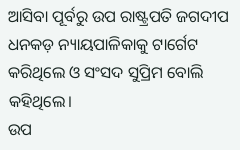ଆସିବା ପୂର୍ବରୁ ଉପ ରାଷ୍ଟ୍ରପତି ଜଗଦୀପ ଧନକଡ଼ ନ୍ୟାୟପାଳିକାକୁ ଟାର୍ଗେଟ କରିଥିଲେ ଓ ସଂସଦ ସୁପ୍ରିମ ବୋଲି କହିଥିଲେ।
ଉପ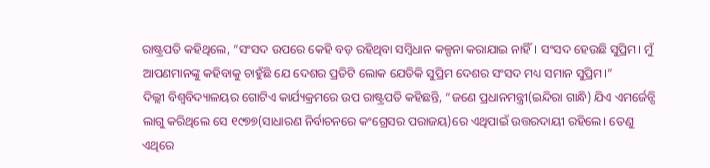ରାଷ୍ଟ୍ରପତି କହିଥିଲେ, “ସଂସଦ ଉପରେ କେହି ବଡ଼ ରହିଥିବା ସମ୍ବିଧାନ କଳ୍ପନା କରାଯାଇ ନାହିଁ। ସଂସଦ ହେଉଛି ସୁପ୍ରିମ। ମୁଁ ଆପଣମାନଙ୍କୁ କହିବାକୁ ଚାହୁଁଛି ଯେ ଦେଶର ପ୍ରତିଟି ଲୋକ ଯେତିକି ସୁପ୍ରିମ ଦେଶର ସଂସଦ ମଧ୍ୟ ସମାନ ସୁପ୍ରିମ।”
ଦିଲ୍ଲୀ ବିଶ୍ୱବିଦ୍ୟାଳୟର ଗୋଟିଏ କାର୍ଯ୍ୟକ୍ରମରେ ଉପ ରାଷ୍ଟ୍ରପତି କହିଛନ୍ତି, “ଜଣେ ପ୍ରଧାନମନ୍ତ୍ରୀ(ଇନ୍ଦିରା ଗାନ୍ଧି) ଯିଏ ଏମର୍ଜେନ୍ସି ଲାଗୁ କରିଥିଲେ ସେ ୧୯୭୭(ସାଧାରଣ ନିର୍ବାଚନରେ କଂଗ୍ରେସର ପରାଜୟ)ରେ ଏଥିପାଇଁ ଉତ୍ତରଦାୟୀ ରହିଲେ। ତେଣୁ ଏଥିରେ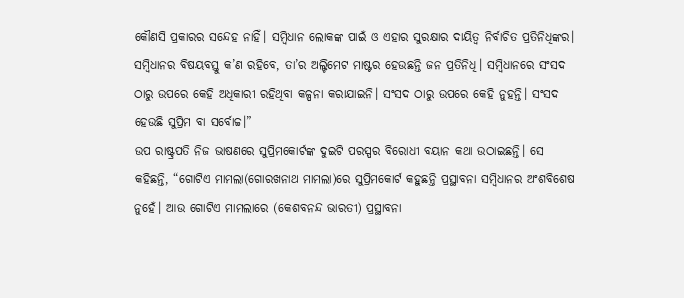କୌଣସି ପ୍ରକାରର ସନ୍ଦେହ ନାହିଁ। ସମ୍ବିଧାନ ଲୋକଙ୍କ ପାଇଁ ଓ ଏହାର ସୁରକ୍ଷାର ଦାୟିତ୍ୱ ନିର୍ବାଚିତ ପ୍ରତିନିଧିଙ୍କର। ସମ୍ବିଧାନର ବିଷୟବସ୍ତୁ କ’ଣ ରହିବେ, ତା’ର ଅଲ୍ଟିମେଟ ମାଷ୍ଟର ହେଉଛନ୍ତି ଜନ ପ୍ରତିନିଧି। ସମ୍ବିଧାନରେ ସଂସଦ ଠାରୁ ଉପରେ କେହି ଅଧିକାରୀ ରହିଥିବା କଳ୍ପନା କରାଯାଇନି। ସଂସଦ ଠାରୁ ଉପରେ କେହି ନୁହନ୍ତି। ସଂସଦ ହେଉଛି ସୁପ୍ରିମ ବା ସର୍ବୋଚ୍ଚ।”
ଉପ ରାଷ୍ଟ୍ରପତି ନିଜ ଭାଷଣରେ ସୁପ୍ରିମକୋର୍ଟଙ୍କ ଦୁଇଟି ପରସ୍ପର ବିରୋଧୀ ବୟାନ କଥା ଉଠାଇଛନ୍ତି। ସେ କହିଛନ୍ତି, “ଗୋଟିଏ ମାମଲା(ଗୋରଖନାଥ ମାମଲା)ରେ ସୁପ୍ରିମକୋର୍ଟ କହୁଛନ୍ତି ପ୍ରସ୍ଥାବନା ସମ୍ବିଧାନର ଅଂଶବିଶେଷ ନୁହେଁ। ଆଉ ଗୋଟିଏ ମାମଲାରେ (କେଶବନନ୍ଦ ଭାରତୀ) ପ୍ରସ୍ଥାବନା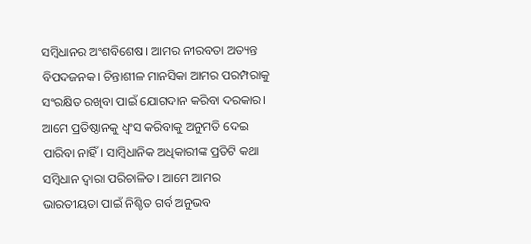ସମ୍ବିଧାନର ଅଂଶବିଶେଷ। ଆମର ନୀରବତା ଅତ୍ୟନ୍ତ ବିପଦଜନକ। ଚିନ୍ତାଶୀଳ ମାନସିକା ଆମର ପରମ୍ପରାକୁ ସଂରକ୍ଷିତ ରଖିବା ପାଇଁ ଯୋଗଦାନ କରିବା ଦରକାର।
ଆମେ ପ୍ରତିଷ୍ଠାନକୁ ଧ୍ୱଂସ କରିବାକୁ ଅନୁମତି ଦେଇ ପାରିବା ନାହିଁ। ସାମ୍ବିଧାନିକ ଅଧିକାରୀଙ୍କ ପ୍ରତିଟି କଥା ସମ୍ବିଧାନ ଦ୍ୱାରା ପରିଚାଳିତ। ଆମେ ଆମର ଭାରତୀୟତା ପାଇଁ ନିଶ୍ଚିତ ଗର୍ବ ଅନୁଭବ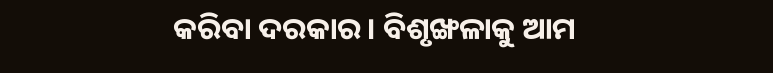କରିବା ଦରକାର। ବିଶୃଙ୍ଖଳାକୁ ଆମ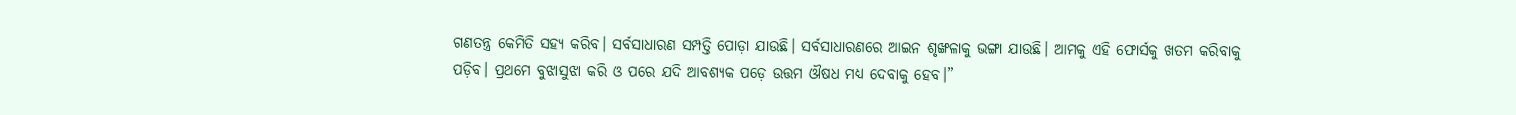ଗଣତନ୍ତ୍ର କେମିତି ସହ୍ୟ କରିବ। ସର୍ବସାଧାରଣ ସମ୍ପତ୍ତି ପୋଡ଼ା ଯାଉଛି। ସର୍ବସାଧାରଣରେ ଆଇନ ଶୃଙ୍ଖଳାକୁ ଭଙ୍ଗା ଯାଉଛି। ଆମକୁ ଏହି ଫୋର୍ସକୁ ଖତମ କରିବାକୁ ପଡ଼ିବ। ପ୍ରଥମେ ବୁଝାସୁଝା କରି ଓ ପରେ ଯଦି ଆବଶ୍ୟକ ପଡ଼େ ଉତ୍ତମ ଔଷଧ ମଧ୍ୟ ଦେବାକୁ ହେବ।”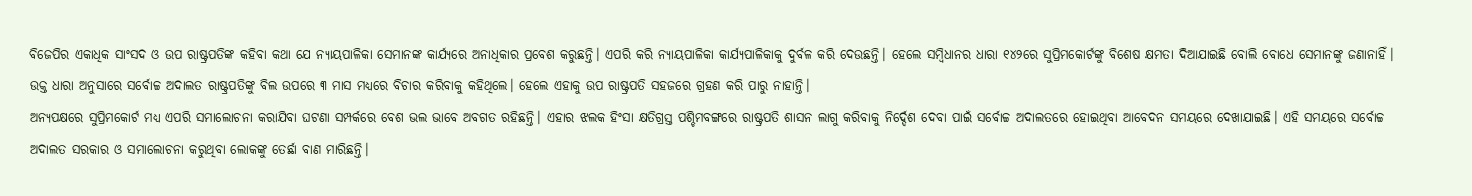ବିଜେପିର ଏକାଧିକ ସାଂସଦ ଓ ଉପ ରାଷ୍ଟ୍ରପତିଙ୍କ କହିବା କଥା ଯେ ନ୍ୟାୟପାଳିକା ସେମାନଙ୍କ କାର୍ଯ୍ୟରେ ଅନାଧିକାର ପ୍ରବେଶ କରୁଛନ୍ତି। ଏପରି କରି ନ୍ୟାୟପାଳିକା କାର୍ଯ୍ୟପାଳିକାକୁ ଦୁର୍ବଳ କରି ଦେଉଛନ୍ତି। ହେଲେ ସମ୍ବିଧାନର ଧାରା ୧୪୨ରେ ସୁପ୍ରିମକୋର୍ଟଙ୍କୁ ବିଶେଷ କ୍ଷମତା ଦିଆଯାଇଛି ବୋଲି ବୋଧେ ସେମାନଙ୍କୁ ଜଣାନାହିଁ। ଉକ୍ତ ଧାରା ଅନୁସାରେ ସର୍ବୋଚ୍ଚ ଅଦାଲତ ରାଷ୍ଟ୍ରପତିଙ୍କୁ ବିଲ ଉପରେ ୩ ମାସ ମଧ୍ୟରେ ବିଚାର କରିବାକୁ କହିଥିଲେ। ହେଲେ ଏହାକୁ ଉପ ରାଷ୍ଟ୍ରପତି ସହଜରେ ଗ୍ରହଣ କରି ପାରୁ ନାହାନ୍ତି।
ଅନ୍ୟପକ୍ଷରେ ସୁପ୍ରିମକୋର୍ଟ ମଧ୍ୟ ଏପରି ସମାଲୋଚନା କରାଯିବା ଘଟଣା ସମ୍ପର୍କରେ ବେଶ ଭଲ ଭାବେ ଅବଗତ ରହିଛନ୍ତି। ଏହାର ଝଲକ ହିଂସା କ୍ଷତିଗ୍ରସ୍ତ ପଶ୍ଚିମବଙ୍ଗରେ ରାଷ୍ଟ୍ରପତି ଶାସନ ଲାଗୁ କରିବାକୁ ନିର୍ଦ୍ଦେଶ ଦେବା ପାଇଁ ସର୍ବୋଚ୍ଚ ଅଦାଲତରେ ହୋଇଥିବା ଆବେଦନ ସମୟରେ ଦେଖାଯାଇଛି। ଏହି ସମୟରେ ସର୍ବୋଚ୍ଚ ଅଦାଲତ ସରକାର ଓ ସମାଲୋଚନା କରୁଥିବା ଲୋକଙ୍କୁ ତେର୍ଛା ବାଣ ମାରିଛନ୍ତି।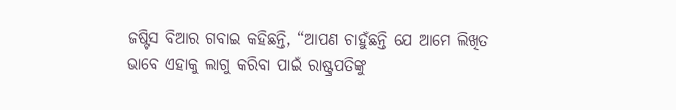ଜଷ୍ଟିସ ବିଆର ଗବାଇ କହିଛନ୍ତି, “ଆପଣ ଚାହୁଁଛନ୍ତି ଯେ ଆମେ ଲିଖିତ ଭାବେ ଏହାକୁ ଲାଗୁ କରିବା ପାଇଁ ରାଷ୍ଟ୍ରପତିଙ୍କୁ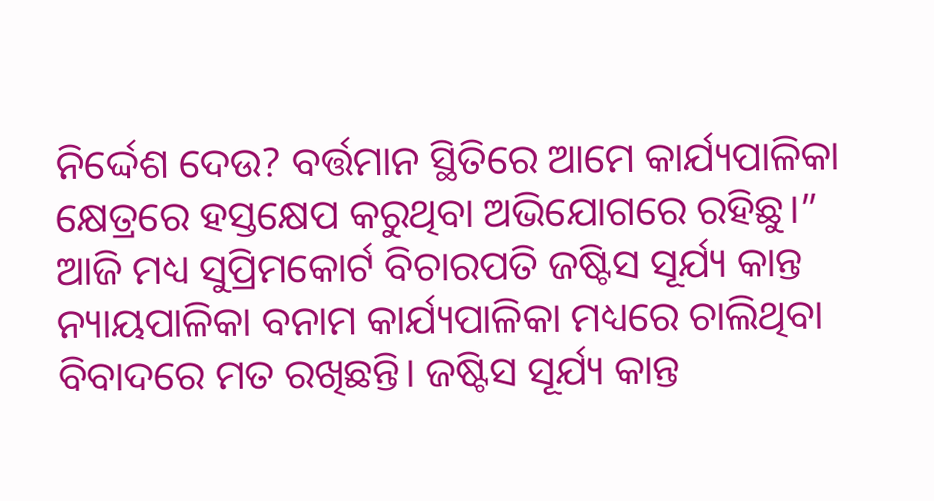ନିର୍ଦ୍ଦେଶ ଦେଉ? ବର୍ତ୍ତମାନ ସ୍ଥିତିରେ ଆମେ କାର୍ଯ୍ୟପାଳିକା କ୍ଷେତ୍ରରେ ହସ୍ତକ୍ଷେପ କରୁଥିବା ଅଭିଯୋଗରେ ରହିଛୁ।”
ଆଜି ମଧ୍ୟ ସୁପ୍ରିମକୋର୍ଟ ବିଚାରପତି ଜଷ୍ଟିସ ସୂର୍ଯ୍ୟ କାନ୍ତ ନ୍ୟାୟପାଳିକା ବନାମ କାର୍ଯ୍ୟପାଳିକା ମଧ୍ୟରେ ଚାଲିଥିବା ବିବାଦରେ ମତ ରଖିଛନ୍ତି। ଜଷ୍ଟିସ ସୂର୍ଯ୍ୟ କାନ୍ତ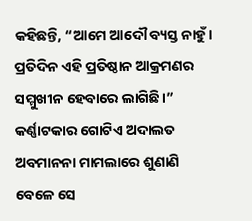କହିଛନ୍ତି, “ଆମେ ଆଦୌ ବ୍ୟସ୍ତ ନାହୁଁ। ପ୍ରତିଦିନ ଏହି ପ୍ରତିଷ୍ଠାନ ଆକ୍ରମଣର ସମ୍ମୁଖୀନ ହେବାରେ ଲାଗିଛି।” କର୍ଣ୍ଣାଟକାର ଗୋଟିଏ ଅଦାଲତ ଅବମାନନା ମାମଲାରେ ଶୁଣାଣି ବେଳେ ସେ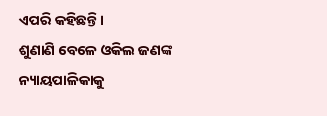ଏପରି କହିଛନ୍ତି।
ଶୁଣାଣି ବେଳେ ଓକିଲ ଜଣଙ୍କ ନ୍ୟାୟପାଳିକାକୁ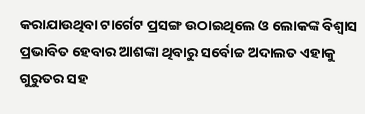କରାଯାଉଥିବା ଟାର୍ଗେଟ ପ୍ରସଙ୍ଗ ଉଠାଇଥିଲେ ଓ ଲୋକଙ୍କ ବିଶ୍ୱାସ ପ୍ରଭାବିତ ହେବାର ଆଶଙ୍କା ଥିବାରୁ ସର୍ବୋଚ୍ଚ ଅଦାଲତ ଏହାକୁ ଗୁରୁତର ସହ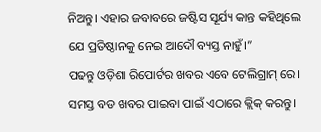ନିଅନ୍ତୁ। ଏହାର ଜବାବରେ ଜଷ୍ଟିସ ସୂର୍ଯ୍ୟ କାନ୍ତ କହିଥିଲେ ଯେ ପ୍ରତିଷ୍ଠାନକୁ ନେଇ ଆଦୌ ବ୍ୟସ୍ତ ନାହୁଁ।”
ପଢନ୍ତୁ ଓଡ଼ିଶା ରିପୋର୍ଟର ଖବର ଏବେ ଟେଲିଗ୍ରାମ୍ ରେ। ସମସ୍ତ ବଡ ଖବର ପାଇବା ପାଇଁ ଏଠାରେ କ୍ଲିକ୍ କରନ୍ତୁ।